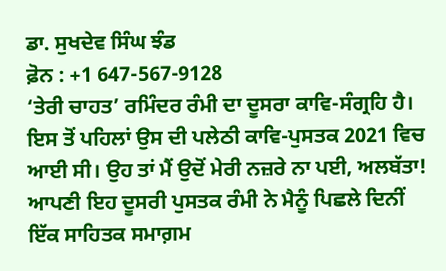ਡਾ. ਸੁਖਦੇਵ ਸਿੰਘ ਝੰਡ
ਫ਼ੋਨ : +1 647-567-9128
‘ਤੇਰੀ ਚਾਹਤ’ ਰਮਿੰਦਰ ਰੰਮੀ ਦਾ ਦੂਸਰਾ ਕਾਵਿ-ਸੰਗ੍ਰਹਿ ਹੈ। ਇਸ ਤੋਂ ਪਹਿਲਾਂ ਉਸ ਦੀ ਪਲੇਠੀ ਕਾਵਿ-ਪੁਸਤਕ 2021 ਵਿਚ ਆਈ ਸੀ। ਉਹ ਤਾਂ ਮੈਂ ਉਦੋਂ ਮੇਰੀ ਨਜ਼ਰੇ ਨਾ ਪਈ, ਅਲਬੱਤਾ! ਆਪਣੀ ਇਹ ਦੂਸਰੀ ਪੁਸਤਕ ਰੰਮੀ ਨੇ ਮੈਨੂੰ ਪਿਛਲੇ ਦਿਨੀਂ ਇੱਕ ਸਾਹਿਤਕ ਸਮਾਗ਼ਮ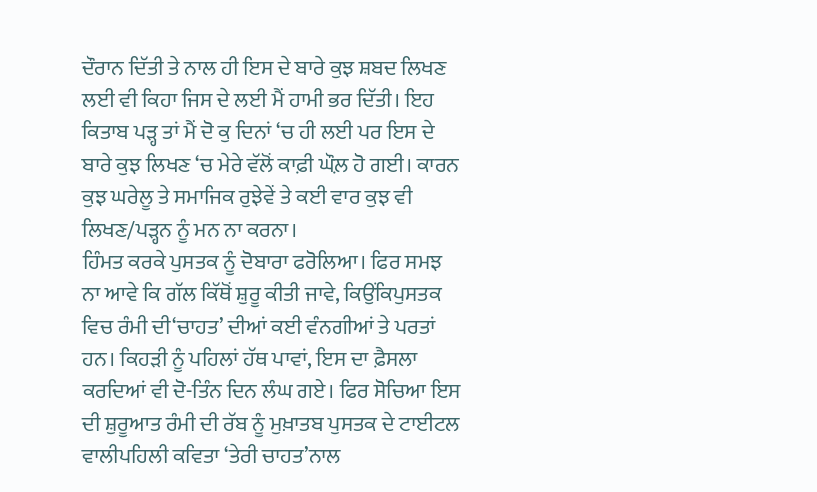ਦੌਰਾਨ ਦਿੱਤੀ ਤੇ ਨਾਲ ਹੀ ਇਸ ਦੇ ਬਾਰੇ ਕੁਝ ਸ਼ਬਦ ਲਿਖਣ ਲਈ ਵੀ ਕਿਹਾ ਜਿਸ ਦੇ ਲਈ ਮੈਂ ਹਾਮੀ ਭਰ ਦਿੱਤੀ। ਇਹ ਕਿਤਾਬ ਪੜ੍ਹ ਤਾਂ ਮੈਂ ਦੋ ਕੁ ਦਿਨਾਂ ‘ਚ ਹੀ ਲਈ ਪਰ ਇਸ ਦੇ ਬਾਰੇ ਕੁਝ ਲਿਖਣ ‘ਚ ਮੇਰੇ ਵੱਲੋਂ ਕਾਫ਼ੀ ਘੌਲ਼ ਹੋ ਗਈ। ਕਾਰਨ ਕੁਝ ਘਰੇਲੂ ਤੇ ਸਮਾਜਿਕ ਰੁਝੇਵੇਂ ਤੇ ਕਈ ਵਾਰ ਕੁਝ ਵੀ ਲਿਖਣ/ਪੜ੍ਹਨ ਨੂੰ ਮਨ ਨਾ ਕਰਨਾ।
ਹਿੰਮਤ ਕਰਕੇ ਪੁਸਤਕ ਨੂੰ ਦੋਬਾਰਾ ਫਰੋਲਿਆ। ਫਿਰ ਸਮਝ ਨਾ ਆਵੇ ਕਿ ਗੱਲ ਕਿੱਥੋਂ ਸ਼ੁਰੂ ਕੀਤੀ ਜਾਵੇ, ਕਿਉਂਕਿਪੁਸਤਕ ਵਿਚ ਰੰਮੀ ਦੀ‘ਚਾਹਤ’ ਦੀਆਂ ਕਈ ਵੰਨਗੀਆਂ ਤੇ ਪਰਤਾਂ ਹਨ। ਕਿਹੜੀ ਨੂੰ ਪਹਿਲਾਂ ਹੱਥ ਪਾਵਾਂ, ਇਸ ਦਾ ਫ਼ੈਸਲਾ ਕਰਦਿਆਂ ਵੀ ਦੋ-ਤਿੰਨ ਦਿਨ ਲੰਘ ਗਏ। ਫਿਰ ਸੋਚਿਆ ਇਸ ਦੀ ਸ਼ੁਰੂਆਤ ਰੰਮੀ ਦੀ ਰੱਬ ਨੂੰ ਮੁਖ਼ਾਤਬ ਪੁਸਤਕ ਦੇ ਟਾਈਟਲ ਵਾਲੀਪਹਿਲੀ ਕਵਿਤਾ ‘ਤੇਰੀ ਚਾਹਤ’ਨਾਲ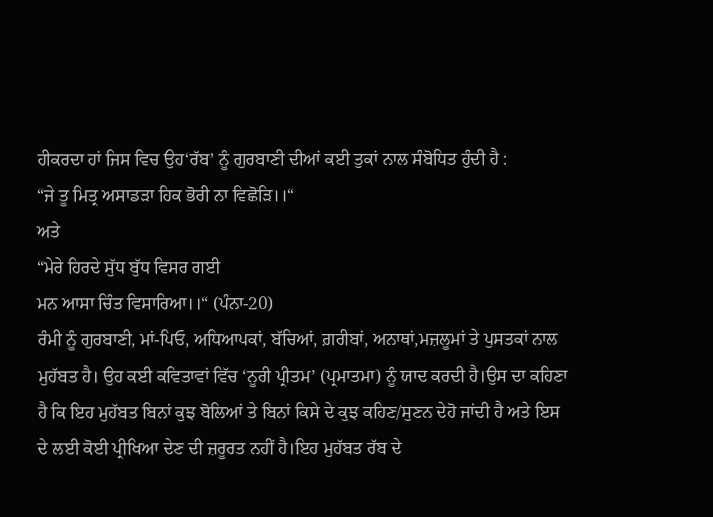ਹੀਕਰਦਾ ਹਾਂ ਜਿਸ ਵਿਚ ਉਹ‘ਰੱਬ’ ਨੂੰ ਗੁਰਬਾਣੀ ਦੀਆਂ ਕਈ ਤੁਕਾਂ ਨਾਲ ਸੰਬੋਧਿਤ ਹੁੰਦੀ ਹੈ :
“ਜੇ ਤੂ ਮਿਤ੍ਰ ਅਸਾਡੜਾ ਹਿਕ ਭੋਰੀ ਨਾ ਵਿਛੋੜਿ।।“
ਅਤੇ
“ਮੇਰੇ ਹਿਰਦੇ ਸੁੱਧ ਬੁੱਧ ਵਿਸਰ ਗਈ
ਮਨ ਆਸਾ ਚਿੰਤ ਵਿਸਾਰਿਆ।।“ (ਪੰਨਾ-20)
ਰੰਮੀ ਨੂੰ ਗੁਰਬਾਣੀ, ਮਾਂ-ਪਿਓ, ਅਧਿਆਪਕਾਂ, ਬੱਚਿਆਂ, ਗ਼ਰੀਬਾਂ, ਅਨਾਥਾਂ,ਮਜ਼ਲੂਮਾਂ ਤੇ ਪੁਸਤਕਾਂ ਨਾਲ ਮੁਹੱਬਤ ਹੈ। ਉਹ ਕਈ ਕਵਿਤਾਵਾਂ ਵਿੱਚ ‘ਨੂਰੀ ਪ੍ਰੀਤਮ’ (ਪ੍ਰਮਾਤਮਾ) ਨੂੰ ਯਾਦ ਕਰਦੀ ਹੈ।ਉਸ ਦਾ ਕਹਿਣਾ ਹੈ ਕਿ ਇਹ ਮੁਹੱਬਤ ਬਿਨਾਂ ਕੁਝ ਬੋਲਿਆਂ ਤੇ ਬਿਨਾਂ ਕਿਸੇ ਦੇ ਕੁਝ ਕਹਿਣ/ਸੁਣਨ ਦੇਹੋ ਜਾਂਦੀ ਹੈ ਅਤੇ ਇਸ ਦੇ ਲਈ ਕੋਈ ਪ੍ਰੀਖਿਆ ਦੇਣ ਦੀ ਜ਼ਰੂਰਤ ਨਹੀਂ ਹੈ।ਇਹ ਮੁਹੱਬਤ ਰੱਬ ਦੇ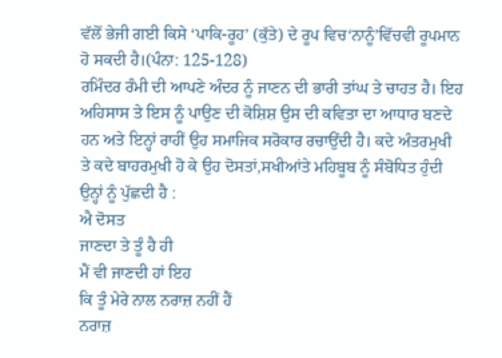ਵੱਲੋਂ ਭੇਜੀ ਗਈ ਕਿਸੇ ‘ਪਾਕਿ-ਰੂਹ’ (ਕੁੱਤੇ) ਦੇ ਰੂਪ ਵਿਚ‘ਨਾਨੂੰ’ਵਿੱਚਵੀ ਰੂਪਮਾਨ ਹੋ ਸਕਦੀ ਹੈ।(ਪੰਨਾ: 125-128)
ਰਮਿੰਦਰ ਰੰਮੀ ਦੀ ਆਪਣੇ ਅੰਦਰ ਨੂੰ ਜਾਣਨ ਦੀ ਭਾਰੀ ਤਾਂਘ ਤੇ ਚਾਹਤ ਹੈ। ਇਹ ਅਹਿਸਾਸ ਤੇ ਇਸ ਨੂੰ ਪਾਉਣ ਦੀ ਕੋਸ਼ਿਸ਼ ਉਸ ਦੀ ਕਵਿਤਾ ਦਾ ਆਧਾਰ ਬਣਦੇ ਹਨ ਅਤੇ ਇਨ੍ਹਾਂ ਰਾਹੀਂ ਉਹ ਸਮਾਜਿਕ ਸਰੋਕਾਰ ਰਚਾਉਂਦੀ ਹੈ। ਕਦੇ ਅੰਤਰਮੁਖੀ ਤੇ ਕਦੇ ਬਾਹਰਮੁਖੀ ਹੋ ਕੇ ਉਹ ਦੋਸਤਾਂ,ਸਖੀਆਂਤੇ ਮਹਿਬੂਬ ਨੂੰ ਸੰਬੋਧਿਤ ਹੁੰਦੀ ਉਨ੍ਹਾਂ ਨੂੰ ਪੁੱਛਦੀ ਹੈ :
ਐ ਦੋਸਤ
ਜਾਣਦਾ ਤੇ ਤੂੰ ਹੈ ਹੀ
ਮੈਂ ਵੀ ਜਾਣਦੀ ਹਾਂ ਇਹ
ਕਿ ਤੂੰ ਮੇਰੇ ਨਾਲ ਨਰਾਜ਼ ਨਹੀਂ ਹੈਂ
ਨਰਾਜ਼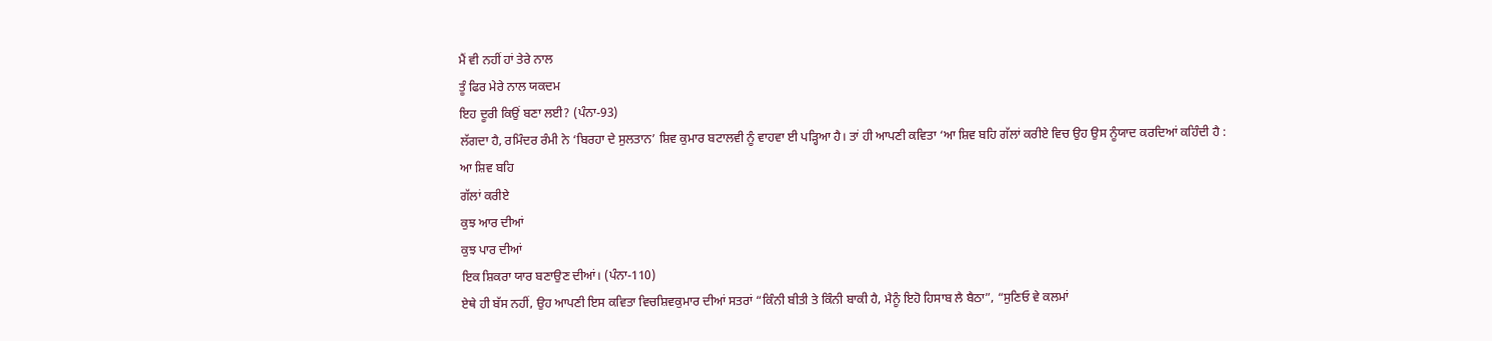ਮੈਂ ਵੀ ਨਹੀਂ ਹਾਂ ਤੇਰੇ ਨਾਲ
ਤੂੰ ਫਿਰ ਮੇਰੇ ਨਾਲ ਯਕਦਮ
ਇਹ ਦੂਰੀ ਕਿਉਂ ਬਣਾ ਲਈ? (ਪੰਨਾ-93)
ਲੱਗਦਾ ਹੈ, ਰਮਿੰਦਰ ਰੰਮੀ ਨੇ ‘ਬਿਰਹਾ ਦੇ ਸੁਲਤਾਨ’ ਸ਼ਿਵ ਕੁਮਾਰ ਬਟਾਲਵੀ ਨੂੰ ਵਾਹਵਾ ਈ ਪੜ੍ਹਿਆ ਹੈ। ਤਾਂ ਹੀ ਆਪਣੀ ਕਵਿਤਾ ‘ਆ ਸ਼ਿਵ ਬਹਿ ਗੱਲਾਂ ਕਰੀਏ ਵਿਚ ਉਹ ਉਸ ਨੂੰਯਾਦ ਕਰਦਿਆਂ ਕਹਿੰਦੀ ਹੈ :
ਆ ਸ਼ਿਵ ਬਹਿ
ਗੱਲਾਂ ਕਰੀਏ
ਕੁਝ ਆਰ ਦੀਆਂ
ਕੁਝ ਪਾਰ ਦੀਆਂ
ਇਕ ਸ਼ਿਕਰਾ ਯਾਰ ਬਣਾਉਣ ਦੀਆਂ। (ਪੰਨਾ-110)
ਏਥੇ ਹੀ ਬੱਸ ਨਹੀਂ, ਉਹ ਆਪਣੀ ਇਸ ਕਵਿਤਾ ਵਿਚਸ਼ਿਵਕੁਮਾਰ ਦੀਆਂ ਸਤਰਾਂ “ਕਿੰਨੀ ਬੀਤੀ ਤੇ ਕਿੰਨੀ ਬਾਕੀ ਹੈ, ਮੈਨੂੰ ਇਹੋ ਹਿਸਾਬ ਲੈ ਬੈਠਾ”, “ਸੁਣਿਓ ਵੇ ਕਲਮਾਂ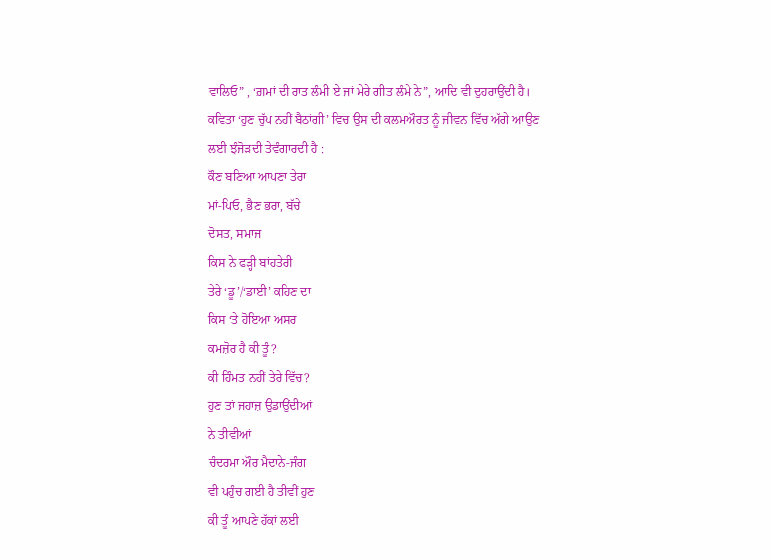ਵਾਲਿਓ” , ‘ਗ਼ਮਾਂ ਦੀ ਰਾਤ ਲੰਮੀ ਏ ਜਾਂ ਮੇਰੇ ਗੀਤ ਲੰਮੇ ਨੇ”, ਆਦਿ ਵੀ ਦੁਹਰਾਉਂਦੀ ਹੈ।
ਕਵਿਤਾ ‘ਹੁਣ ਚੁੱਪ ਨਹੀਂ ਬੈਠਾਂਗੀ’ ਵਿਚ ਉਸ ਦੀ ਕਲਮਔਰਤ ਨੂੰ ਜੀਵਨ ਵਿੱਚ ਅੱਗੇ ਆਉਣ ਲਈ ਝੰਜੋੜਦੀ ਤੇਵੰਗਾਰਦੀ ਹੈ :
ਕੌਣ ਬਣਿਆ ਆਪਣਾ ਤੇਰਾ
ਮਾਂ-ਪਿਓ, ਭੈਣ ਭਰਾ, ਬੱਚੇ
ਦੋਸਤ, ਸਮਾਜ
ਕਿਸ ਨੇ ਫੜ੍ਹੀ ਬਾਂਹਤੇਰੀ
ਤੇਰੇ ‘ਡੂ’/‘ਡਾਈ’ ਕਹਿਣ ਦਾ
ਕਿਸ ‘ਤੇ ਹੋਇਆ ਅਸਰ
ਕਮਜ਼ੋਰ ਹੈ ਕੀ ਤੂੰ?
ਕੀ ਹਿੰਮਤ ਨਹੀਂ ਤੇਰੇ ਵਿੱਚ?
ਹੁਣ ਤਾਂ ਜਹਾਜ਼ ਉਡਾਉਂਦੀਆਂ
ਨੇ ਤੀਵੀਆਂ
ਚੰਦਰਮਾ ਔਰ ਮੈਦਾਨੇ-ਜੰਗ
ਵੀ ਪਹੁੰਚ ਗਈ ਹੈ ਤੀਵੀਂ ਹੁਣ
ਕੀ ਤੂੰ ਆਪਣੇ ਹੱਕਾਂ ਲਈ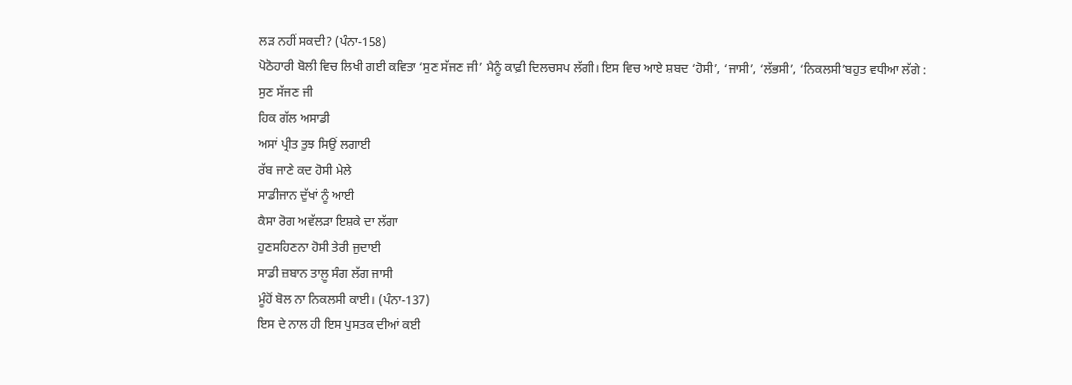ਲੜ ਨਹੀਂ ਸਕਦੀ? (ਪੰਨਾ-158)
ਪੋਠੋਹਾਰੀ ਬੋਲੀ ਵਿਚ ਲਿਖੀ ਗਈ ਕਵਿਤਾ ‘ਸੁਣ ਸੱਜਣ ਜੀ’ ਮੈਨੂੰ ਕਾਫ਼ੀ ਦਿਲਚਸਪ ਲੱਗੀ। ਇਸ ਵਿਚ ਆਏ ਸ਼ਬਦ ‘ਹੋਸੀ’, ‘ਜਾਸੀ’, ‘ਲੱਭਸੀ’, ‘ਨਿਕਲਸੀ’ਬਹੁਤ ਵਧੀਆ ਲੱਗੇ :
ਸੁਣ ਸੱਜਣ ਜੀ
ਹਿਕ ਗੱਲ ਅਸਾਡੀ
ਅਸਾਂ ਪ੍ਰੀਤ ਤੁਝ ਸਿਉਂ ਲਗਾਈ
ਰੱਬ ਜਾਣੇ ਕਦ ਹੋਸੀ ਮੇਲੇ
ਸਾਡੀਜਾਨ ਦੁੱਖਾਂ ਨੂੰ ਆਈ
ਕੈਸਾ ਰੋਗ ਅਵੱਲੜਾ ਇਸ਼ਕੇ ਦਾ ਲੱਗਾ
ਹੁਣਸਹਿਣਨਾ ਹੋਸੀ ਤੇਰੀ ਜੁਦਾਈ
ਸਾਡੀ ਜ਼ਬਾਨ ਤਾਲ਼ੂ ਸੰਗ ਲੱਗ ਜਾਸੀ
ਮੂੰਹੋਂ ਬੋਲ ਨਾ ਨਿਕਲਸੀ ਕਾਈ। (ਪੰਨਾ-137)
ਇਸ ਦੇ ਨਾਲ ਹੀ ਇਸ ਪੁਸਤਕ ਦੀਆਂ ਕਈ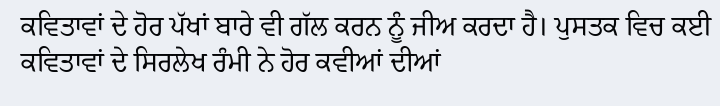ਕਵਿਤਾਵਾਂ ਦੇ ਹੋਰ ਪੱਖਾਂ ਬਾਰੇ ਵੀ ਗੱਲ ਕਰਨ ਨੂੰ ਜੀਅ ਕਰਦਾ ਹੈ। ਪੁਸਤਕ ਵਿਚ ਕਈ ਕਵਿਤਾਵਾਂ ਦੇ ਸਿਰਲੇਖ ਰੰਮੀ ਨੇ ਹੋਰ ਕਵੀਆਂ ਦੀਆਂ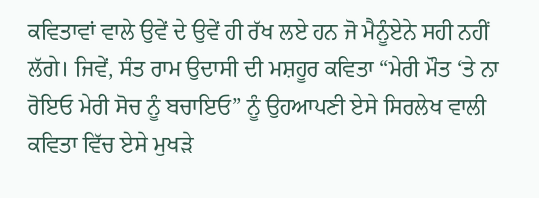ਕਵਿਤਾਵਾਂ ਵਾਲੇ ਉਵੇਂ ਦੇ ਉਵੇਂ ਹੀ ਰੱਖ ਲਏ ਹਨ ਜੋ ਮੈਨੂੰਏਨੇ ਸਹੀ ਨਹੀਂ ਲੱਗੇ। ਜਿਵੇਂ, ਸੰਤ ਰਾਮ ਉਦਾਸੀ ਦੀ ਮਸ਼ਹੂਰ ਕਵਿਤਾ “ਮੇਰੀ ਮੌਤ ‘ਤੇ ਨਾ ਰੋਇਓ ਮੇਰੀ ਸੋਚ ਨੂੰ ਬਚਾਇਓ” ਨੂੰ ਉਹਆਪਣੀ ਏਸੇ ਸਿਰਲੇਖ ਵਾਲੀ ਕਵਿਤਾ ਵਿੱਚ ਏਸੇ ਮੁਖੜੇ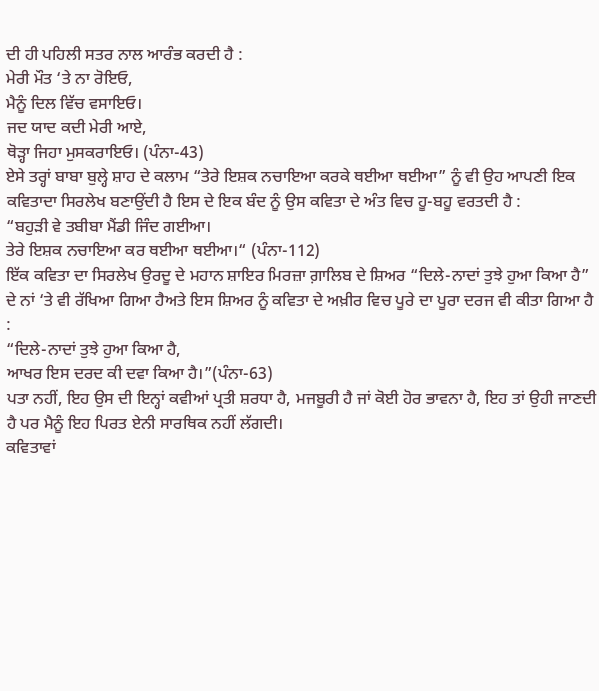ਦੀ ਹੀ ਪਹਿਲੀ ਸਤਰ ਨਾਲ ਆਰੰਭ ਕਰਦੀ ਹੈ :
ਮੇਰੀ ਮੌਤ ‘ਤੇ ਨਾ ਰੋਇਓ,
ਮੈਨੂੰ ਦਿਲ ਵਿੱਚ ਵਸਾਇਓ।
ਜਦ ਯਾਦ ਕਦੀ ਮੇਰੀ ਆਏ,
ਥੋੜ੍ਹਾ ਜਿਹਾ ਮੁਸਕਰਾਇਓ। (ਪੰਨਾ-43)
ਏਸੇ ਤਰ੍ਹਾਂ ਬਾਬਾ ਬੁਲ੍ਹੇ ਸ਼ਾਹ ਦੇ ਕਲਾਮ “ਤੇਰੇ ਇਸ਼ਕ ਨਚਾਇਆ ਕਰਕੇ ਥਈਆ ਥਈਆ” ਨੂੰ ਵੀ ਉਹ ਆਪਣੀ ਇਕ ਕਵਿਤਾਦਾ ਸਿਰਲੇਖ ਬਣਾਉਂਦੀ ਹੈ ਇਸ ਦੇ ਇਕ ਬੰਦ ਨੂੰ ਉਸ ਕਵਿਤਾ ਦੇ ਅੰਤ ਵਿਚ ਹੂ-ਬਹੂ ਵਰਤਦੀ ਹੈ :
“ਬਹੁੜੀ ਵੇ ਤਬੀਬਾ ਮੈਂਡੀ ਜਿੰਦ ਗਈਆ।
ਤੇਰੇ ਇਸ਼ਕ ਨਚਾਇਆ ਕਰ ਥਈਆ ਥਈਆ।“ (ਪੰਨਾ-112)
ਇੱਕ ਕਵਿਤਾ ਦਾ ਸਿਰਲੇਖ ਉਰਦੂ ਦੇ ਮਹਾਨ ਸ਼ਾਇਰ ਮਿਰਜ਼ਾ ਗ਼ਾਲਿਬ ਦੇ ਸ਼ਿਅਰ “ਦਿਲੇ-ਨਾਦਾਂ ਤੁਝੇ ਹੁਆ ਕਿਆ ਹੈ” ਦੇ ਨਾਂ ‘ਤੇ ਵੀ ਰੱਖਿਆ ਗਿਆ ਹੈਅਤੇ ਇਸ ਸ਼ਿਅਰ ਨੂੰ ਕਵਿਤਾ ਦੇ ਅਖ਼ੀਰ ਵਿਚ ਪੂਰੇ ਦਾ ਪੂਰਾ ਦਰਜ ਵੀ ਕੀਤਾ ਗਿਆ ਹੈ :
“ਦਿਲੇ-ਨਾਦਾਂ ਤੁਝੇ ਹੁਆ ਕਿਆ ਹੈ,
ਆਖਰ ਇਸ ਦਰਦ ਕੀ ਦਵਾ ਕਿਆ ਹੈ।”(ਪੰਨਾ-63)
ਪਤਾ ਨਹੀਂ, ਇਹ ਉਸ ਦੀ ਇਨ੍ਹਾਂ ਕਵੀਆਂ ਪ੍ਰਤੀ ਸ਼ਰਧਾ ਹੈ, ਮਜਬੂਰੀ ਹੈ ਜਾਂ ਕੋਈ ਹੋਰ ਭਾਵਨਾ ਹੈ, ਇਹ ਤਾਂ ਉਹੀ ਜਾਣਦੀ ਹੈ ਪਰ ਮੈਨੂੰ ਇਹ ਪਿਰਤ ਏਨੀ ਸਾਰਥਿਕ ਨਹੀਂ ਲੱਗਦੀ।
ਕਵਿਤਾਵਾਂ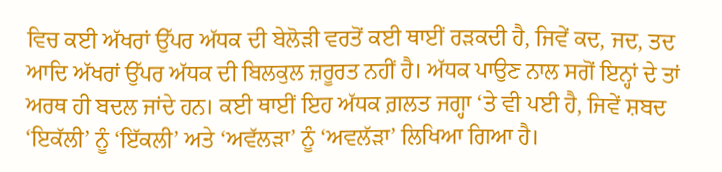ਵਿਚ ਕਈ ਅੱਖਰਾਂ ਉੱਪਰ ਅੱਧਕ ਦੀ ਬੇਲੋੜੀ ਵਰਤੋਂ ਕਈ ਥਾਈਂ ਰੜਕਦੀ ਹੈ, ਜਿਵੇਂ ਕਦ, ਜਦ, ਤਦ ਆਦਿ ਅੱਖਰਾਂ ਉੱਪਰ ਅੱਧਕ ਦੀ ਬਿਲਕੁਲ ਜ਼ਰੂਰਤ ਨਹੀਂ ਹੈ। ਅੱਧਕ ਪਾਉਣ ਨਾਲ ਸਗੋਂ ਇਨ੍ਹਾਂ ਦੇ ਤਾਂ ਅਰਥ ਹੀ ਬਦਲ ਜਾਂਦੇ ਹਨ। ਕਈ ਥਾਈਂ ਇਹ ਅੱਧਕ ਗ਼ਲਤ ਜਗ੍ਹਾ ‘ਤੇ ਵੀ ਪਈ ਹੈ, ਜਿਵੇਂ ਸ਼ਬਦ ‘ਇਕੱਲੀ’ ਨੂੰ ‘ਇੱਕਲੀ’ ਅਤੇ ‘ਅਵੱਲੜਾ’ ਨੂੰ ‘ਅਵਲੱੜਾ’ ਲਿਖਿਆ ਗਿਆ ਹੈ।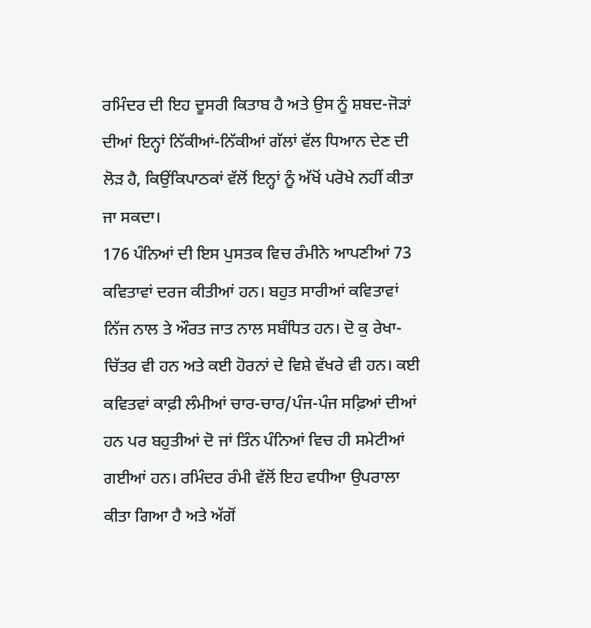ਰਮਿੰਦਰ ਦੀ ਇਹ ਦੂਸਰੀ ਕਿਤਾਬ ਹੈ ਅਤੇ ਉਸ ਨੂੰ ਸ਼ਬਦ-ਜੋੜਾਂ ਦੀਆਂ ਇਨ੍ਹਾਂ ਨਿੱਕੀਆਂ-ਨਿੱਕੀਆਂ ਗੱਲਾਂ ਵੱਲ ਧਿਆਨ ਦੇਣ ਦੀ ਲੋੜ ਹੈ, ਕਿਉਂਕਿਪਾਠਕਾਂ ਵੱਲੋਂ ਇਨ੍ਹਾਂ ਨੂੰ ਅੱਖੋਂ ਪਰੋਖੇ ਨਹੀਂ ਕੀਤਾ ਜਾ ਸਕਦਾ।
176 ਪੰਨਿਆਂ ਦੀ ਇਸ ਪੁਸਤਕ ਵਿਚ ਰੰਮੀਨੇ ਆਪਣੀਆਂ 73 ਕਵਿਤਾਵਾਂ ਦਰਜ ਕੀਤੀਆਂ ਹਨ। ਬਹੁਤ ਸਾਰੀਆਂ ਕਵਿਤਾਵਾਂ ਨਿੱਜ ਨਾਲ ਤੇ ਔਰਤ ਜਾਤ ਨਾਲ ਸਬੰਧਿਤ ਹਨ। ਦੋ ਕੁ ਰੇਖਾ-ਚਿੱਤਰ ਵੀ ਹਨ ਅਤੇ ਕਈ ਹੋਰਨਾਂ ਦੇ ਵਿਸ਼ੇ ਵੱਖਰੇ ਵੀ ਹਨ। ਕਈ ਕਵਿਤਵਾਂ ਕਾਫ਼ੀ ਲੰਮੀਆਂ ਚਾਰ-ਚਾਰ/ਪੰਜ-ਪੰਜ ਸਫ਼ਿਆਂ ਦੀਆਂ ਹਨ ਪਰ ਬਹੁਤੀਆਂ ਦੋ ਜਾਂ ਤਿੰਨ ਪੰਨਿਆਂ ਵਿਚ ਹੀ ਸਮੇਟੀਆਂ ਗਈਆਂ ਹਨ। ਰਮਿੰਦਰ ਰੰਮੀ ਵੱਲੋਂ ਇਹ ਵਧੀਆ ਉਪਰਾਲਾ ਕੀਤਾ ਗਿਆ ਹੈ ਅਤੇ ਅੱਗੋਂ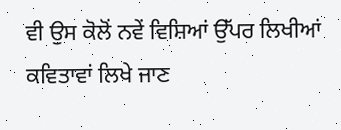ਵੀ ਉਸ ਕੋਲੋਂ ਨਵੇਂ ਵਿਸ਼ਿਆਂ ਉੱਪਰ ਲਿਖੀਆਂ ਕਵਿਤਾਵਾਂ ਲਿਖੇ ਜਾਣ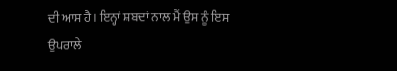ਦੀ ਆਸ ਹੈ। ਇਨ੍ਹਾਂ ਸ਼ਬਦਾਂ ਨਾਲ ਮੈਂ ਉਸ ਨੂੰ ਇਸ ਉਪਰਾਲੇ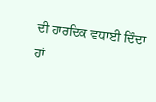ਦੀ ਹਾਰਦਿਕ ਵਧਾਈ ਦਿੰਦਾ ਹਾਂ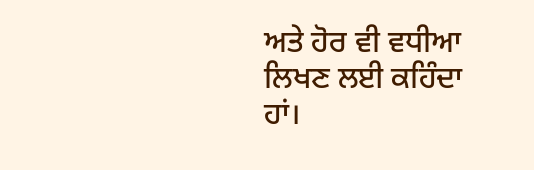ਅਤੇ ਹੋਰ ਵੀ ਵਧੀਆ ਲਿਖਣ ਲਈ ਕਹਿੰਦਾ ਹਾਂ।